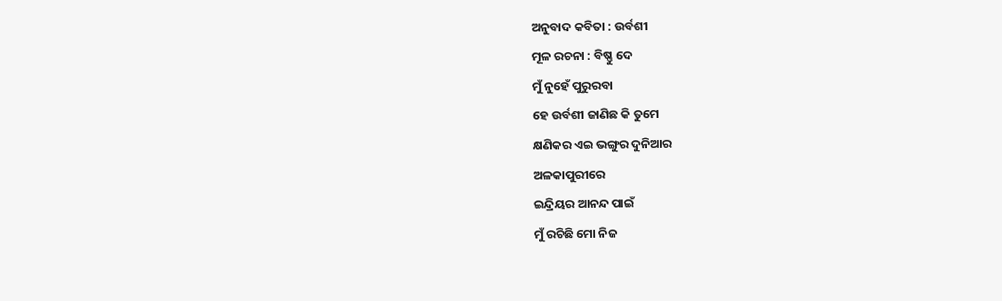ଅନୁବାଦ କବିତା : ଉର୍ବଶୀ
ମୂଳ ରଚନା : ବିଷ୍ଣୁ ଦେ
ମୁଁ ନୁହେଁ ପୁରୁରବା
ହେ ଉର୍ବଶୀ ଜାଣିଛ କି ତୁମେ
କ୍ଷଣିକର ଏଇ ଭଙ୍ଗୁର ଦୁନିଆର
ଅଳକାପୁରୀରେ
ଇନ୍ଦ୍ରିୟର ଆନନ୍ଦ ପାଇଁ
ମୁଁ ରଚିଛି ମୋ ନିଜ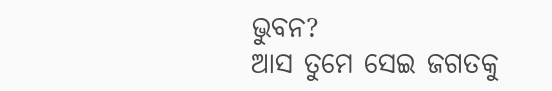ଭୁବନ?
ଆସ ତୁମେ ସେଇ ଜଗତକୁ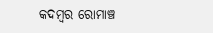କଦମ୍ବର ରୋମାଞ୍ଚ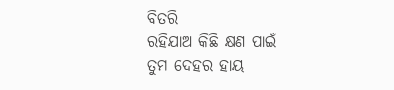ବିତରି
ରହିଯାଅ କିଛି କ୍ଷଣ ପାଇଁ
ତୁମ ଦେହର ହାୟ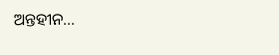ଅନ୍ତହୀନ…